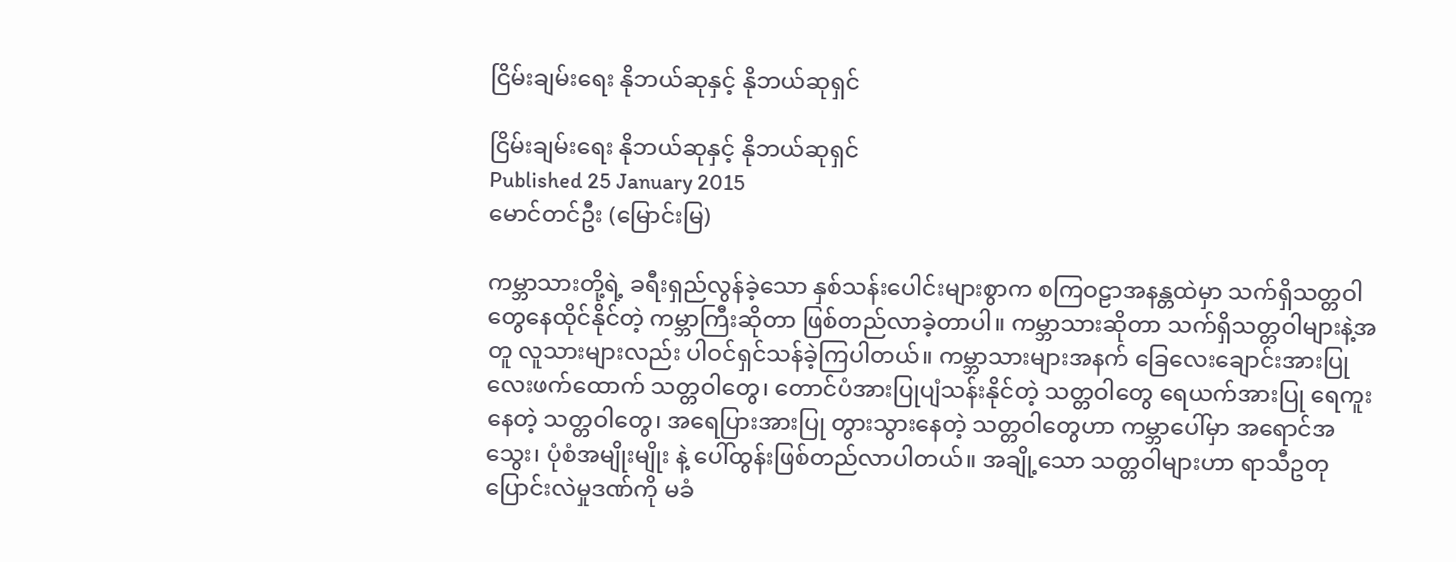ငြိမ်းချမ်းရေး နိုဘယ်ဆုနှင့် နိုဘယ်ဆုရှင်

ငြိမ်းချမ်းရေး နိုဘယ်ဆုနှင့် နိုဘယ်ဆုရှင်
Published 25 January 2015
မောင်တင်ဦး (မြောင်းမြ)

ကမ္ဘာသားတို့ရဲ့ ခရီးရှည်လွန်ခဲ့သော နှစ်သန်းပေါင်းများစွာက စကြဝဠာအနန္တထဲမှာ သက်ရှိသတ္တဝါတွေနေထိုင်နိုင်တဲ့ ကမ္ဘာကြီးဆိုတာ ဖြစ်တည်လာခဲ့တာပါ။ ကမ္ဘာသားဆိုတာ သက်ရှိသတ္တဝါများနဲ့အတူ လူသားများလည်း ပါဝင်ရှင်သန်ခဲ့ကြပါတယ်။ ကမ္ဘာသားများအနက် ခြေလေးချောင်းအားပြု လေးဖက်ထောက် သတ္တဝါတွေ၊ တောင်ပံအားပြုပျံသန်းနိုင်တဲ့ သတ္တဝါတွေ ရေယက်အားပြု ရေကူးနေတဲ့ သတ္တဝါတွေ၊ အရေပြားအားပြု တွားသွားနေတဲ့ သတ္တဝါတွေဟာ ကမ္ဘာပေါ်မှာ အရောင်အသွေး၊ ပုံစံအမျိုးမျိုး နဲ့ ပေါ်ထွန်းဖြစ်တည်လာပါတယ်။ အချို့သော သတ္တဝါများဟာ ရာသီဥတုပြောင်းလဲမှုဒဏ်ကို မခံ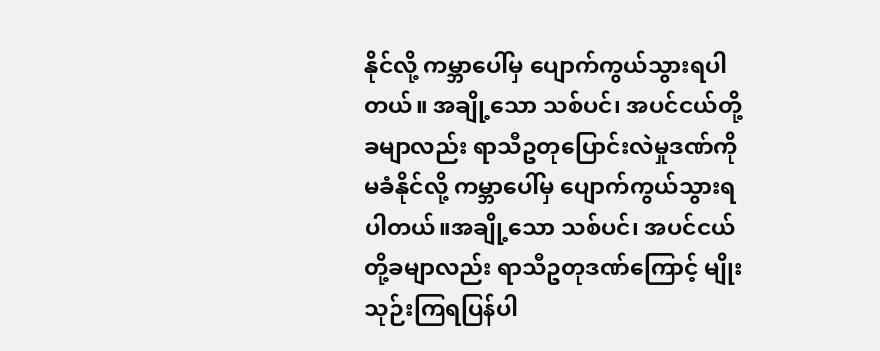နိုင်လို့ ကမ္ဘာပေါ်မှ ပျောက်ကွယ်သွားရပါတယ်။ အချို့သော သစ်ပင်၊ အပင်ငယ်တို့ခမျာလည်း ရာသီဥတုပြောင်းလဲမှုဒဏ်ကို မခံနိုင်လို့ ကမ္ဘာပေါ်မှ ပျောက်ကွယ်သွားရပါတယ်။အချို့သော သစ်ပင်၊ အပင်ငယ်တို့ခမျာလည်း ရာသီဥတုဒဏ်ကြောင့် မျိုးသုဉ်းကြရပြန်ပါ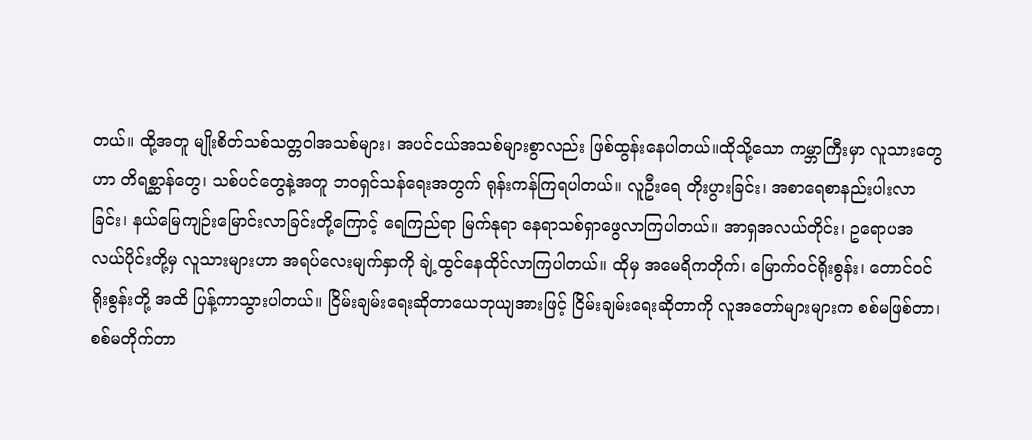တယ်။ ထို့အတူ မျိုးစိတ်သစ်သတ္တဝါအသစ်များ၊ အပင်ငယ်အသစ်များစွာလည်း ဖြစ်ထွန်းနေပါတယ်။ထိုသို့သော ကမ္ဘာကြီးမှာ လူသားတွေဟာ တိရစ္ဆာန်တွေ၊ သစ်ပင်တွေနဲ့အတူ ဘဝရှင်သန်ရေးအတွက် ရုန်းကန်ကြရပါတယ်။ လူဦးရေ တိုးပွားခြင်း၊ အစာရေစာနည်းပါးလာခြင်း၊ နယ်မြေကျဉ်းမြောင်းလာခြင်းတို့ကြောင့် ရေကြည်ရာ မြက်နုရာ နေရာသစ်ရှာဖွေလာကြပါတယ်။ အာရှအလယ်တိုင်း၊ ဥရောပအလယ်ပိုင်းတို့မှ လူသားများဟာ အရပ်လေးမျက်နှာကို ချဲ့ထွင်နေထိုင်လာကြပါတယ်။ ထိုမှ အမေရိကတိုက်၊ မြောက်ဝင်ရိုးစွန်း၊ တောင်ဝင်ရိုးစွန်းတို့ အထိ ပြန့်ကာသွားပါတယ်။ ငြိမ်းချမ်းရေးဆိုတာယေဘုယျအားဖြင့် ငြိမ်းချမ်းရေးဆိုတာကို လူအတော်များများက စစ်မဖြစ်တာ၊ စစ်မတိုက်တာ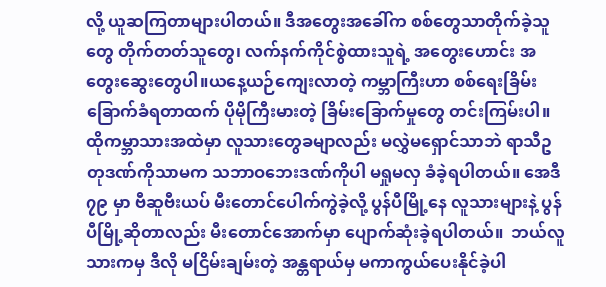လို့ ယူဆကြတာများပါတယ်။ ဒီအတွေးအခေါ်က စစ်တွေသာတိုက်ခဲ့သူတွေ တိုက်တတ်သူတွေ၊ လက်နက်ကိုင်စွဲထားသူရဲ့ အတွေးဟောင်း အတွေးဆွေးတွေပါ။ယနေ့ယဉ်ကျေးလာတဲ့ ကမ္ဘာကြီးဟာ စစ်ရေးခြိမ်းခြောက်ခံရတာထက် ပိုမိုကြီးမားတဲ့ ခြိမ်းခြောက်မှုတွေ တင်းကြမ်းပါ။ ထိုကမ္ဘာသားအထဲမှာ လူသားတွေခမျာလည်း မလွှဲမရှောင်သာဘဲ ရာသီဥတုဒဏ်ကိုသာမက သဘာဝဘေးဒဏ်ကိုပါ မရှုမလှ ခံခဲ့ရပါတယ်။ အေဒီ ၇၉ မှာ ဗီဆူဗီးယပ် မီးတောင်ပေါက်ကွဲခဲ့လို့ ပွန်ပီမြို့နေ လူသားများနဲ့ ပွန်ပီမြို့ဆိုတာလည်း မီးတောင်အောက်မှာ ပျောက်ဆုံးခဲ့ရပါတယ်။  ဘယ်လူသားကမှ ဒီလို မငြိမ်းချမ်းတဲ့ အန္တရာယ်မှ မကာကွယ်ပေးနိုင်ခဲ့ပါ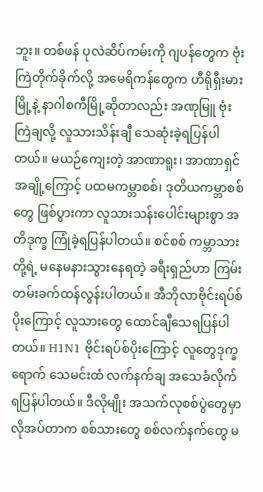ဘူး။ တစ်ဖန် ပုလဲဆိပ်ကမ်းကို ဂျပန်တွေက ဗုံးကြဲတိုက်ခိုက်လို့ အမေရိကန်တွေက ဟီရိုရှီးမားမြို့နဲ့ နာဂါစကီမြို့ဆိုတာလည်း အဏုမြူ ဗုံးကြဲချလို့ လူသားသိန်းချီ သေဆုံးခဲ့ရပြန်ပါတယ်။ မယဉ်ကျေးတဲ့ အာဏာရူး၊ အာဏာရှင်အချို့ကြောင့် ပထမကမ္ဘာစစ်၊ ဒုတိယကမ္ဘာစစ်တွေ ဖြစ်ပွားကာ လူသားသန်းပေါင်းများစွာ အတိဒုက္ခ ကြုံခဲ့ရပြန်ပါတယ်။ စင်စစ် ကမ္ဘာသားတို့ရဲ့ မနေမနားသွားနေရတဲ့ ခရီးရှည်ဟာ ကြမ်းတမ်းခက်ထန်လွန်းပါတယ်။ အီဘိုလာဗိုင်းရပ်စ်ပိုးကြောင့် လူသားတွေ ထောင်ချီသေရပြန်ပါတယ်။ H1N1 ဗိုင်းရပ်စ်ပိုးကြောင့် လူတွေဒုက္ခရောက် သေမင်းထံ လက်နက်ချ အသေခံလိုက်ရပြန်ပါတယ်။ ဒီလိုမျိုး အသက်လုစစ်ပွဲတွေမှာ လိုအပ်တာက စစ်သားတွေ စစ်လက်နက်တွေ မ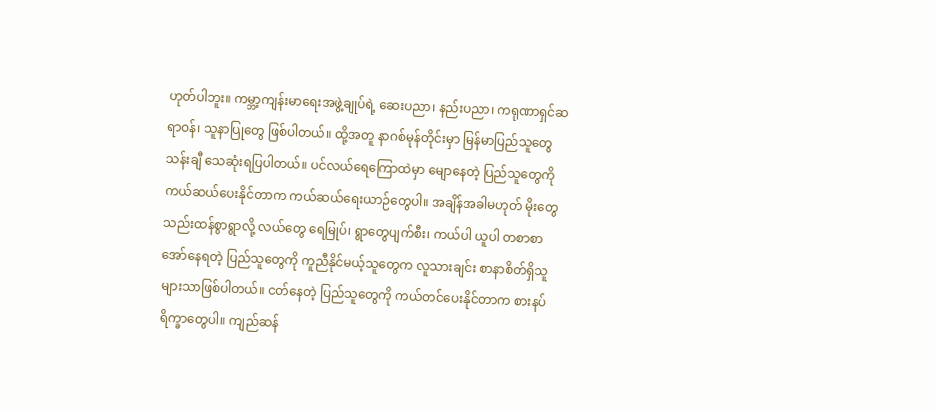ဟုတ်ပါဘူး။ ကမ္ဘာ့ကျန်းမာရေးအဖွဲ့ချုပ်ရဲ့ ဆေးပညာ၊ နည်းပညာ၊ ကရုဏာရှင်ဆရာဝန်၊ သူနာပြုတွေ ဖြစ်ပါတယ်။ ထို့အတူ နာဂစ်မုန်တိုင်းမှာ မြန်မာပြည်သူတွေ သန်းချီ သေဆုံးရပြပါတယ်။ ပင်လယ်ရေကြောထဲမှာ မျောနေတဲ့ ပြည်သူတွေကို ကယ်ဆယ်ပေးနိုင်တာက ကယ်ဆယ်ရေးယာဉ်တွေပါ။ အချိန်အခါမဟုတ် မိုးတွေသည်းထန်စွာရွာလို့ လယ်တွေ ရေမြုပ်၊ ရွာတွေပျက်စီး၊ ကယ်ပါ ယူပါ တစာစာအော်နေရတဲ့ ပြည်သူတွေကို ကူညီနိုင်မယ့်သူတွေက လူသားချင်း စာနာစိတ်ရှိသူများသာဖြစ်ပါတယ်။ ငတ်နေတဲ့ ပြည်သူတွေကို ကယ်တင်ပေးနိုင်တာက စားနပ်ရိက္ခာတွေပါ။ ကျည်ဆန်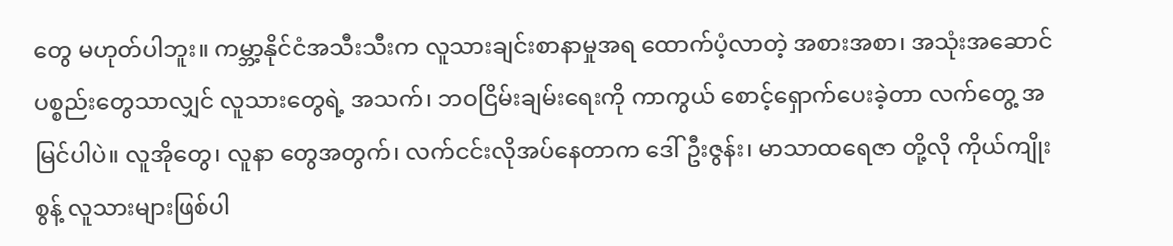တွေ မဟုတ်ပါဘူး။ ကမ္ဘာ့နိုင်ငံအသီးသီးက လူသားချင်းစာနာမှုအရ ထောက်ပံ့လာတဲ့ အစားအစာ၊ အသုံးအဆောင်ပစ္စည်းတွေသာလျှင် လူသားတွေရဲ့ အသက်၊ ဘဝငြိမ်းချမ်းရေးကို ကာကွယ် စောင့်ရှောက်ပေးခဲ့တာ လက်တွေ့ အမြင်ပါပဲ။ လူအိုတွေ၊ လူနာ တွေအတွက်၊ လက်ငင်းလိုအပ်နေတာက ဒေါ်ဦးဇွန်း၊ မာသာထရေဇာ တို့လို ကိုယ်ကျိုးစွန့် လူသားများဖြစ်ပါ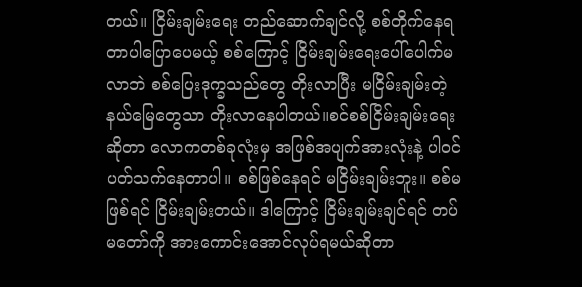တယ်။ ငြိမ်းချမ်းရေး တည်ဆောက်ချင်လို့ စစ်တိုက်နေရတာပါပြောပေမယ့် စစ်ကြောင့် ငြိမ်းချမ်းရေးပေါ်ပေါက်မလာဘဲ စစ်ပြေးဒုက္ခသည်တွေ တိုးလာပြီး မငြိမ်းချမ်းတဲ့နယ်မြေတွေသာ တိုးလာနေပါတယ်။စင်စစ်ငြိမ်းချမ်းရေးဆိုတာ လောကတစ်ခုလုံးမှ အဖြစ်အပျက်အားလုံးနဲ့ ပါဝင်ပတ်သက်နေတာပါ။ စစ်ဖြစ်နေရင် မငြိမ်းချမ်းဘူး။ စစ်မဖြစ်ရင် ငြိမ်းချမ်းတယ်။ ဒါကြောင့် ငြိမ်းချမ်းချင်ရင် တပ်မတော်ကို အားကောင်းအောင်လုပ်ရမယ်ဆိုတာ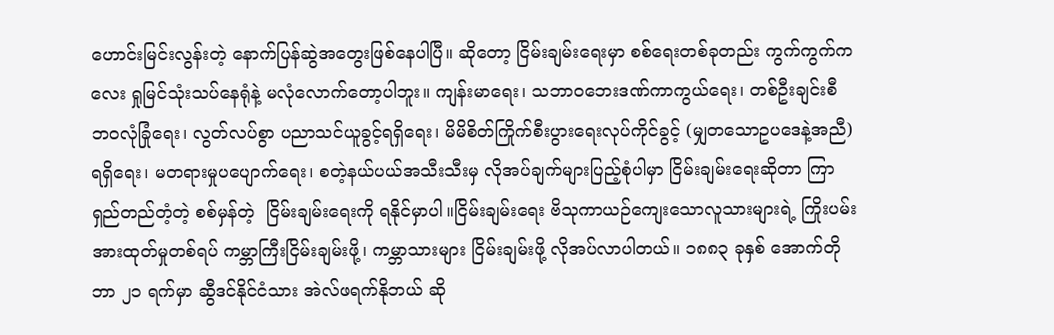ဟောင်းမြင်းလွန်းတဲ့ နောက်ပြန်ဆွဲအတွေးဖြစ်နေပါပြီ။ ဆိုတော့ ငြိမ်းချမ်းရေးမှာ စစ်ရေးတစ်ခုတည်း ကွက်ကွက်ကလေး ရှုမြင်သုံးသပ်နေရုံနဲ့ မလုံလောက်တော့ပါဘူး။ ကျန်းမာရေး၊ သဘာဝဘေးဒဏ်ကာကွယ်ရေး၊ တစ်ဦးချင်းစီ ဘဝလုံခြုံရေး၊ လွတ်လပ်စွာ ပညာသင်ယူခွင့်ရရှိရေး၊ မိမိစိတ်ကြိုက်စီးပွားရေးလုပ်ကိုင်ခွင့် (မျှတသောဥပဒေနဲ့အညီ) ရရှိရေး၊ မတရားမှုပပျောက်ရေး၊ စတဲ့နယ်ပယ်အသီးသီးမှ လိုအပ်ချက်များပြည့်စုံပါမှာ ငြိမ်းချမ်းရေးဆိုတာ ကြာရှည်တည်တံ့တဲ့ စစ်မှန်တဲ့  ငြိမ်းချမ်းရေးကို ရနိုင်မှာပါ။ငြိမ်းချမ်းရေး ဗိသုကာယဉ်ကျေးသောလူသားများရဲ့ ကြိုးပမ်းအားထုတ်မှုတစ်ရပ် ကမ္ဘာကြီးငြိမ်းချမ်းဖို့၊ ကမ္ဘာသားများ ငြိမ်းချမ်းဖို့ လိုအပ်လာပါတယ်။ ၁၈၈၃ ခုနှစ် အောက်တိုဘာ ၂၁ ရက်မှာ ဆွီဒင်နိုင်ငံသား အဲလ်ဖရက်နိုဘယ် ဆို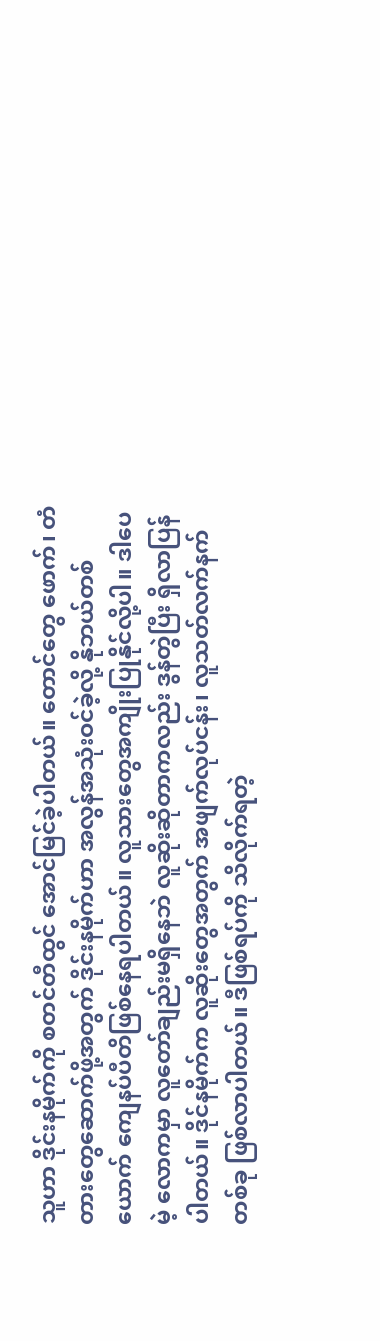သူဟာ ဒိုင်းနမိုက်ကို စတင်တီထွင် အောင်မြင်ခဲ့ပါတယ်။ တောင်တွေ ဖောက်၊ တံတားတွေဆောက်ဖို့အတွက် ဒိုင်းနမိုက်ဟာ အလွန်အသုံးဝင်ခဲ့လို့ နိုဘယ်တစ်ယောက် ကျေနပ်ပီတိဖြစ်နေရပါတယ်။ လူသားတွေအကျိုးပြုနိုင်လို့ပါ။ ဒါပေမဲ့ လောကမှာ လူတော်ချည်းမရှိနေဘဲ လူဆိုးဆိုတာကလည်း ဒွန်တွဲပြီး ရှိလာပြန်ပါတယ်။ ဒိုင်နမိုက်က လူဆိုးတွေအတွက် အဖျက်လုပ်ငန်း၊ လူသတ်လက်နက်တစ်ခု ဖြစ်လာပါတယ်။ ဒီဖြစ်ရပ်ကို သိလိုက်ရတဲ့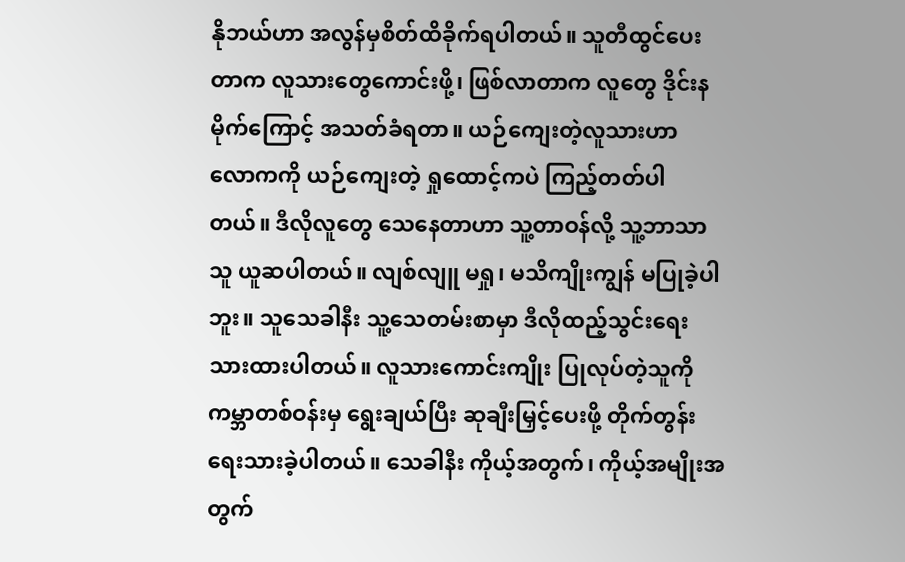နိုဘယ်ဟာ အလွန်မှစိတ်ထိခိုက်ရပါတယ်။ သူတီထွင်ပေးတာက လူသားတွေကောင်းဖို့၊ ဖြစ်လာတာက လူတွေ ဒိုင်းနမိုက်ကြောင့် အသတ်ခံရတာ။ ယဉ်ကျေးတဲ့လူသားဟာ လောကကို ယဉ်ကျေးတဲ့ ရှုထောင့်ကပဲ ကြည့်တတ်ပါတယ်။ ဒီလိုလူတွေ သေနေတာဟာ သူ့တာဝန်လို့ သူ့ဘာသာသူ ယူဆပါတယ်။ လျစ်လျူ မရှု၊ မသိကျိုးကျွန် မပြုခဲ့ပါဘူး။ သူသေခါနီး သူ့သေတမ်းစာမှာ ဒီလိုထည့်သွင်းရေးသားထားပါတယ်။ လူသားကောင်းကျိုး ပြုလုပ်တဲ့သူကို  ကမ္ဘာတစ်ဝန်းမှ ရွေးချယ်ပြီး ဆုချီးမြှင့်ပေးဖို့ တိုက်တွန်းရေးသားခဲ့ပါတယ်။ သေခါနီး ကိုယ့်အတွက်၊ ကိုယ့်အမျိုးအတွက်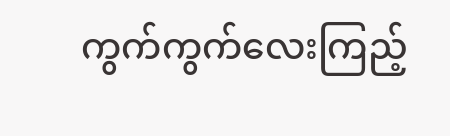ကွက်ကွက်လေးကြည့်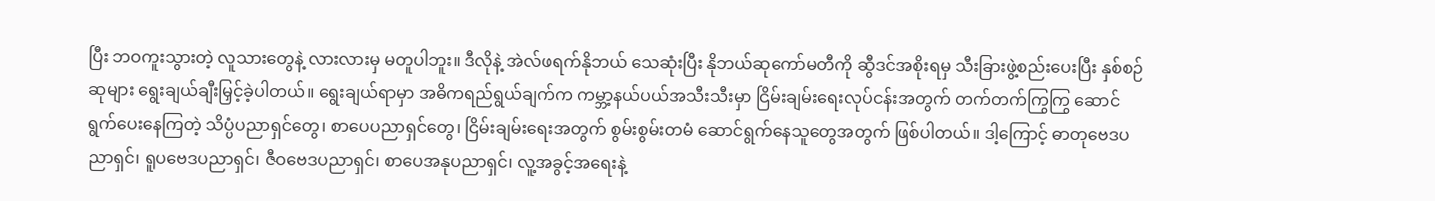ပြီး ဘဝကူးသွားတဲ့ လူသားတွေနဲ့ လားလားမှ မတူပါဘူး။ ဒီလိုနဲ့ အဲလ်ဖရက်နိုဘယ် သေဆုံးပြီး နိုဘယ်ဆုကော်မတီကို ဆွီဒင်အစိုးရမှ သီးခြားဖွဲ့စည်းပေးပြီး နှစ်စဉ်ဆုများ ရွေးချယ်ချီးမြှင့်ခဲ့ပါတယ်။ ရွေးချယ်ရာမှာ အဓိကရည်ရွယ်ချက်က ကမ္ဘာ့နယ်ပယ်အသီးသီးမှာ ငြိမ်းချမ်းရေးလုပ်ငန်းအတွက် တက်တက်ကြွကြွ ဆောင်ရွက်ပေးနေကြတဲ့ သိပ္ပံပညာရှင်တွေ၊ စာပေပညာရှင်တွေ၊ ငြိမ်းချမ်းရေးအတွက် စွမ်းစွမ်းတမံ ဆောင်ရွက်နေသူတွေအတွက် ဖြစ်ပါတယ်။ ဒါ့ကြောင့် ဓာတုဗေဒပညာရှင်၊ ရူပဗေဒပညာရှင်၊ ဇီဝဗေဒပညာရှင်၊ စာပေအနုပညာရှင်၊ လူ့အခွင့်အရေးနဲ့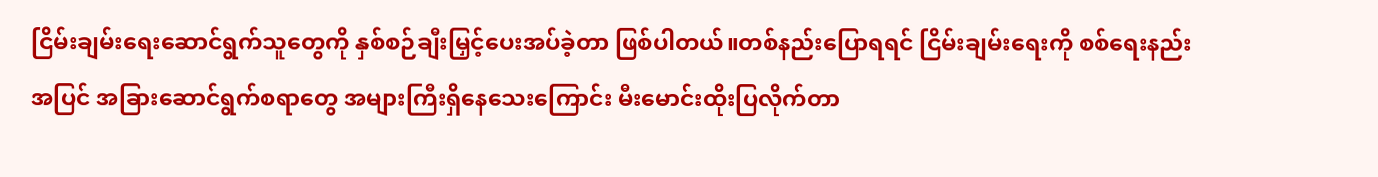ငြိမ်းချမ်းရေးဆောင်ရွက်သူတွေကို နှစ်စဉ်ချီးမြှင့်ပေးအပ်ခဲ့တာ ဖြစ်ပါတယ်။တစ်နည်းပြောရရင် ငြိမ်းချမ်းရေးကို စစ်ရေးနည်းအပြင် အခြားဆောင်ရွက်စရာတွေ အများကြီးရှိနေသေးကြောင်း မီးမောင်းထိုးပြလိုက်တာ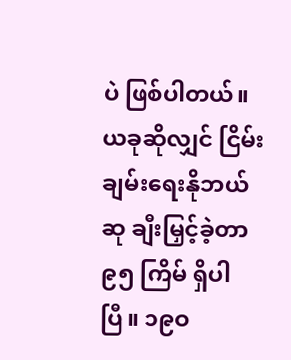ပဲ ဖြစ်ပါတယ်။ယခုဆိုလျှင် ငြိမ်းချမ်းရေးနိုဘယ်ဆု ချီးမြှင့်ခဲ့တာ ၉၅ ကြိမ် ရှိပါပြီ။ ၁၉ဝ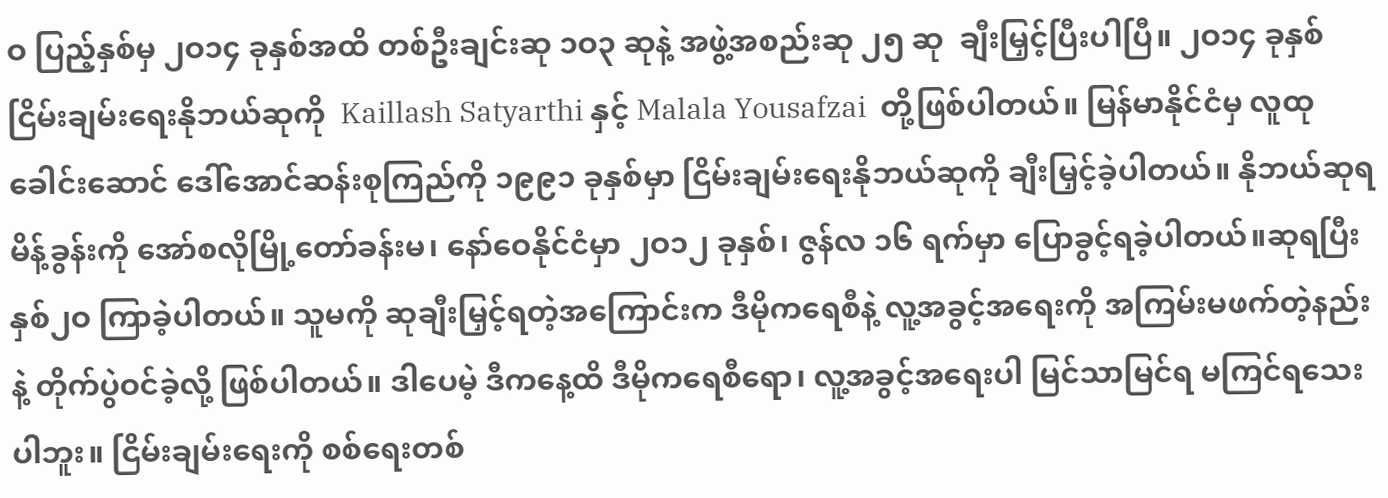ဝ ပြည့်နှစ်မှ ၂ဝ၁၄ ခုနှစ်အထိ တစ်ဦးချင်းဆု ၁ဝ၃ ဆုနဲ့ အဖွဲ့အစည်းဆု ၂၅ ဆု  ချီးမြှင့်ပြီးပါပြီ။ ၂ဝ၁၄ ခုနှစ်ငြိမ်းချမ်းရေးနိုဘယ်ဆုကို  Kaillash Satyarthi နှင့် Malala Yousafzai  တို့ဖြစ်ပါတယ်။ မြန်မာနိုင်ငံမှ လူထုခေါင်းဆောင် ဒေါ်အောင်ဆန်းစုကြည်ကို ၁၉၉၁ ခုနှစ်မှာ ငြိမ်းချမ်းရေးနိုဘယ်ဆုကို ချီးမြှင့်ခဲ့ပါတယ်။ နိုဘယ်ဆုရ မိန့်ခွန်းကို အော်စလိုမြို့တော်ခန်းမ၊ နော်ဝေနိုင်ငံမှာ ၂ဝ၁၂ ခုနှစ်၊ ဇွန်လ ၁၆ ရက်မှာ ပြောခွင့်ရခဲ့ပါတယ်။ဆုရပြီး နှစ်၂ဝ ကြာခဲ့ပါတယ်။ သူမကို ဆုချီးမြှင့်ရတဲ့အကြောင်းက ဒီမိုကရေစီနဲ့ လူ့အခွင့်အရေးကို အကြမ်းမဖက်တဲ့နည်းနဲ့ တိုက်ပွဲဝင်ခဲ့လို့ ဖြစ်ပါတယ်။ ဒါပေမဲ့ ဒီကနေ့ထိ ဒီမိုကရေစီရော၊ လူ့အခွင့်အရေးပါ မြင်သာမြင်ရ မကြင်ရသေးပါဘူး။ ငြိမ်းချမ်းရေးကို စစ်ရေးတစ်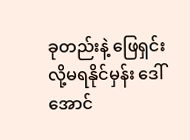ခုတည်းနဲ့ ဖြေရှင်းလို့မရနိုင်မှန်း ဒေါ်အောင်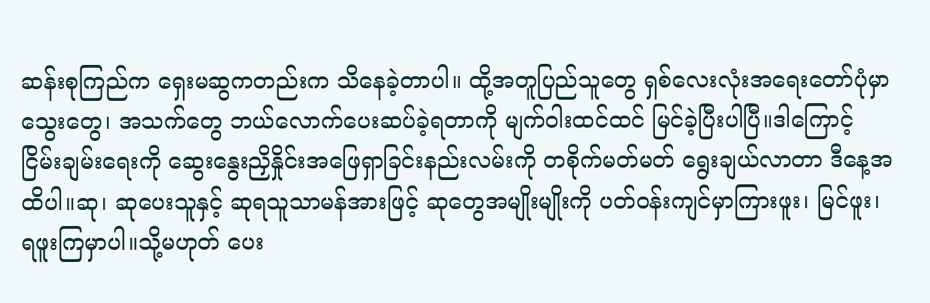ဆန်းစုကြည်က ရှေးမဆွကတည်းက သိနေခဲ့တာပါ။ ထို့အတူပြည်သူတွေ ရှစ်လေးလုံးအရေးတော်ပုံမှာ သွေးတွေ၊ အသက်တွေ ဘယ်လောက်ပေးဆပ်ခဲ့ရတာကို မျက်ဝါးထင်ထင် မြင်ခဲ့ပြီးပါပြီ။ဒါကြောင့်ငြိမ်းချမ်းရေးကို ဆွေးနွေးညှိနှိုင်းအဖြေရှာခြင်းနည်းလမ်းကို တစိုက်မတ်မတ် ရွေးချယ်လာတာ ဒီနေ့အထိပါ။ဆု၊ ဆုပေးသူနှင့် ဆုရသူသာမန်အားဖြင့် ဆုတွေအမျိုးမျိုးကို ပတ်ဝန်းကျင်မှာကြားဖူး၊ မြင်ဖူး၊ရဖူးကြမှာပါ။သို့မဟုတ် ပေး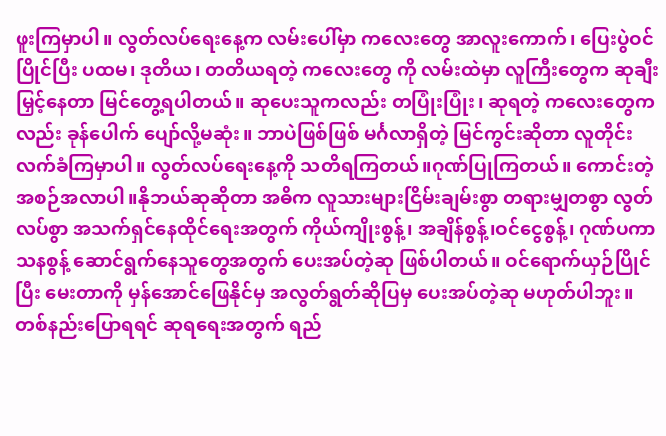ဖူးကြမှာပါ။ လွတ်လပ်ရေးနေ့က လမ်းပေါ်မှာ ကလေးတွေ အာလူးကောက်၊ ပြေးပွဲဝင်ပြိုင်ပြီး ပထမ၊ ဒုတိယ၊ တတိယရတဲ့ ကလေးတွေ ကို လမ်းထဲမှာ လူကြီးတွေက ဆုချီးမြှင့်နေတာ မြင်တွေ့ရပါတယ်။ ဆုပေးသူကလည်း တပြုံးပြုံး၊ ဆုရတဲ့ ကလေးတွေကလည်း ခုန်ပေါက် ပျော်လို့မဆုံး။ ဘာပဲဖြစ်ဖြစ် မင်္ဂလာရှိတဲ့ မြင်ကွင်းဆိုတာ လူတိုင်းလက်ခံကြမှာပါ။ လွတ်လပ်ရေးနေ့ကို သတိရကြတယ်။ဂုဏ်ပြုကြတယ်။ ကောင်းတဲ့အစဉ်အလာပါ။နိုဘယ်ဆုဆိုတာ အဓိက လူသားများငြိမ်းချမ်းစွာ တရားမျှတစွာ လွတ်လပ်စွာ အသက်ရှင်နေထိုင်ရေးအတွက် ကိုယ်ကျိုးစွန့်၊ အချိန်စွန့်၊ဝင်ငွေစွန့်၊ ဂုဏ်ပကာသနစွန့် ဆောင်ရွက်နေသူတွေအတွက် ပေးအပ်တဲ့ဆု ဖြစ်ပါတယ်။ ဝင်ရောက်ယှဉ်ပြိုင်ပြီး မေးတာကို မှန်အောင်ဖြေနိုင်မှ အလွတ်ရွတ်ဆိုပြမှ ပေးအပ်တဲ့ဆု မဟုတ်ပါဘူး။ တစ်နည်းပြောရရင် ဆုရရေးအတွက် ရည်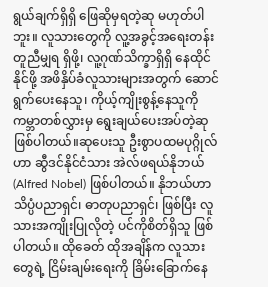ရွယ်ချက်ရှိရှိ ဖြေဆိုမှရတဲ့ဆု မဟုတ်ပါဘူး။ လူသားတွေကို လူ့အခွင့်အရေးတန်းတူညီမျှရ ရှိဖို့၊ လူ့ဂုဏ်သိက္ခာရှိရှိ နေထိုင်နိုင်ဖို့ အဖိနှိပ်ခံလူသားများအတွက် ဆောင်ရွက်ပေးနေသူ၊ ကိုယ့်ကျိုးစွန့်နေသူကို ကမ္ဘာတစ်လွှားမှ ရွေးချယ်ပေးအပ်တဲ့ဆု ဖြစ်ပါတယ်။ဆုပေးသူ ဦးစွာပထမပုဂ္ဂိုလ်ဟာ ဆွီဒင်နိုင်ငံသား အဲလ်ဖရယ်နိုဘယ် (Alfred Nobel) ဖြစ်ပါတယ်။ နိုဘယ်ဟာ သိပ္ပံပညာရှင်၊ ဓာတုပညာရှင်၊ ဖြစ်ပြီး လူသားအကျိုးပြုလိုတဲ့ ပင်ကိုစိတ်ရှိသူ ဖြစ်ပါတယ်။ ထိုခေတ် ထိုအချိန်က လူသားတွေရဲ့ ငြိမ်းချမ်းရေးကို ခြိမ်းခြောက်နေ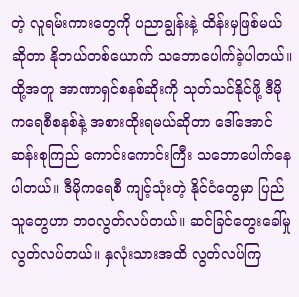တဲ့ လူရမ်းကားတွေကို ပညာချွန်းနဲ့ ထိန်းမှဖြစ်မယ်ဆိုတာ နိုဘယ်တစ်ယောက် သဘောပေါက်ခဲ့ပါတယ်။ ထို့အတူ အာဏာရှင်စနစ်ဆိုးကို သုတ်သင်နိုင်ဖို့ ဒီမိုကရေစီစနစ်နဲ့ အစားထိုးရမယ်ဆိုတာ ဒေါ်အောင်ဆန်းစုကြည် ကောင်းကောင်းကြီး သဘောပေါက်နေပါတယ်။ ဒီမိုကရေစီ ကျင့်သုံးတဲ့ နိုင်ငံတွေမှာ ပြည်သူတွေဟာ ဘဝလွတ်လပ်တယ်။ ဆင်ခြင်တွေးခေါ်မှု လွတ်လပ်တယ်။ နှလုံးသားအထိ လွတ်လပ်ကြ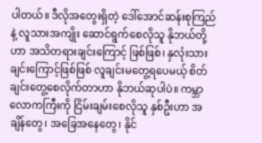ပါတယ်။ ဒီလိုအတွေးရှိတဲ့ ဒေါ်အောင်ဆန်းစုကြည်နဲ့ လူသားအကျိုး ဆောင်ရွက်စေလိုသူ နိုဘယ်တို့ဟာ အသိတရားချင်းကြောင့် ဖြစ်ဖြစ်၊ နှလုံးသားချင်းကြောင့်ဖြစ်ဖြစ် လူချင်းမတွေ့ရပေမယ့် စိတ်ချင်းတွေ့စေလိုက်တာဟာ နိုဘယ်ဆုပါပဲ။ ကမ္ဘာလောကကြီးကို ငြိမ်းချမ်းစေလိုသူ နှစ်ဦးဟာ အချိန်တွေ၊ အခြေအနေတွေ၊ နိုင်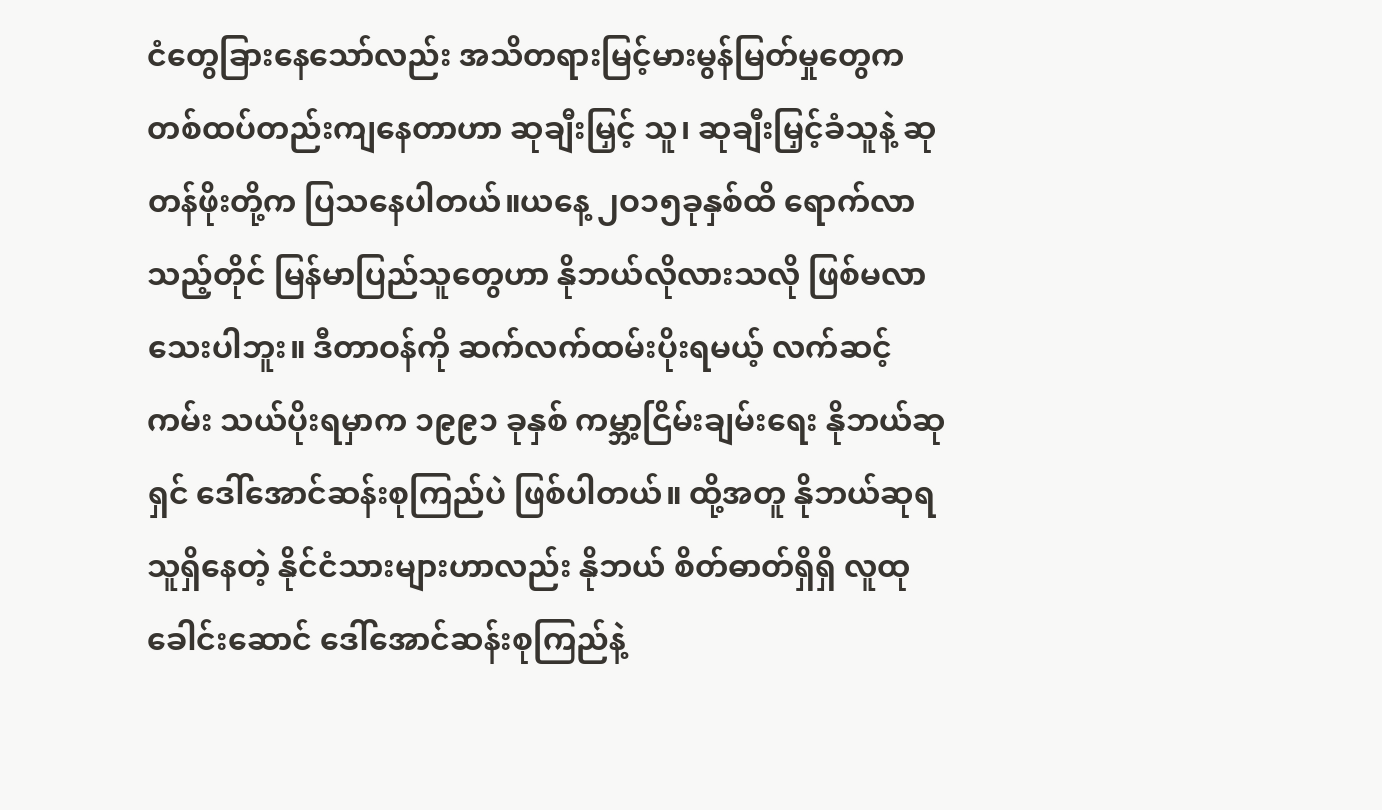ငံတွေခြားနေသော်လည်း အသိတရားမြင့်မားမွန်မြတ်မှုတွေက တစ်ထပ်တည်းကျနေတာဟာ ဆုချီးမြှင့် သူ၊ ဆုချီးမြှင့်ခံသူနဲ့ ဆုတန်ဖိုးတို့က ပြသနေပါတယ်။ယနေ့ ၂ဝ၁၅ခုနှစ်ထိ ရောက်လာသည့်တိုင် မြန်မာပြည်သူတွေဟာ နိုဘယ်လိုလားသလို ဖြစ်မလာသေးပါဘူး။ ဒီတာဝန်ကို ဆက်လက်ထမ်းပိုးရမယ့် လက်ဆင့်ကမ်း သယ်ပိုးရမှာက ၁၉၉၁ ခုနှစ် ကမ္ဘာ့ငြိမ်းချမ်းရေး နိုဘယ်ဆုရှင် ဒေါ်အောင်ဆန်းစုကြည်ပဲ ဖြစ်ပါတယ်။ ထို့အတူ နိုဘယ်ဆုရသူရှိနေတဲ့ နိုင်ငံသားများဟာလည်း နိုဘယ် စိတ်ဓာတ်ရှိရှိ လူထုခေါင်းဆောင် ဒေါ်အောင်ဆန်းစုကြည်နဲ့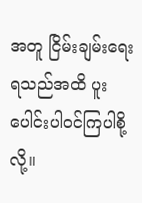အတူ ငြိမ်းချမ်းရေးရသည်အထိ ပူးပေါင်းပါဝင်ကြပါစို့လို့။